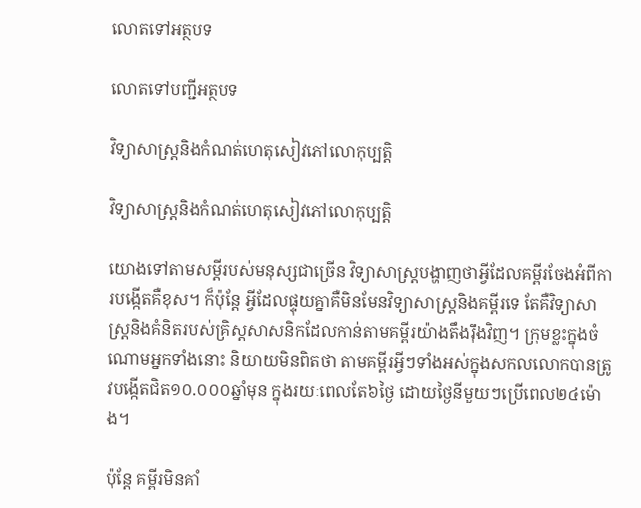លោតទៅអត្ថបទ

លោតទៅបញ្ជីអត្ថបទ

វិទ្យាសាស្ត្រនិងកំណត់ហេតុសៀវភៅលោកុប្បត្តិ

វិទ្យាសាស្ត្រនិងកំណត់ហេតុសៀវភៅលោកុប្បត្តិ

យោងទៅតាមសម្ដីរបស់មនុស្សជាច្រើន វិទ្យាសាស្ត្របង្ហាញថាអ្វីដែលគម្ពីរចែងអំពីការបង្កើតគឺខុស។ ក៏ប៉ុន្តែ អ្វីដែលផ្ទុយគ្នាគឺមិនមែនវិទ្យាសាស្ត្រនិងគម្ពីរទេ តែគឺវិទ្យាសាស្ត្រនិងគំនិតរបស់គ្រិស្តសាសនិកដែលកាន់តាមគម្ពីរយ៉ាងតឹងរ៉ឹងវិញ។ ក្រុមខ្លះក្នុងចំណោមអ្នកទាំងនោះ និយាយមិនពិតថា តាមគម្ពីរអ្វីៗទាំងអស់ក្នុងសកលលោកបានត្រូវបង្កើតជិត១០.០០០ឆ្នាំមុន ក្នុងរយៈពេលតែ៦ថ្ងៃ ដោយថ្ងៃនីមួយៗប្រើពេល២៤ម៉ោង។

ប៉ុន្តែ គម្ពីរមិនគាំ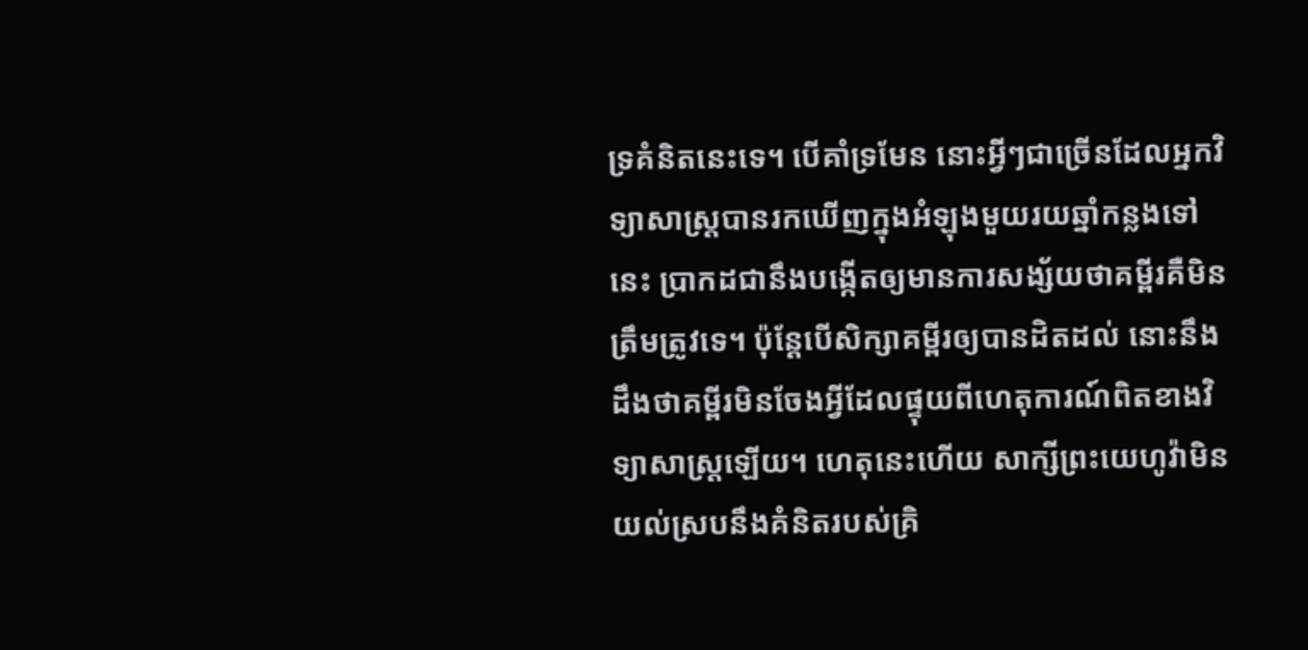ទ្រគំនិតនេះទេ។ បើគាំទ្រមែន នោះអ្វីៗជាច្រើនដែលអ្នកវិទ្យាសាស្ត្របានរកឃើញក្នុងអំឡុងមួយរយឆ្នាំកន្លងទៅនេះ ប្រាកដជានឹងបង្កើតឲ្យមានការសង្ស័យថាគម្ពីរគឺមិនត្រឹមត្រូវទេ។ ប៉ុន្តែបើសិក្សាគម្ពីរឲ្យបានដិតដល់ នោះនឹងដឹងថាគម្ពីរមិនចែងអ្វីដែលផ្ទុយពីហេតុការណ៍ពិតខាងវិទ្យាសាស្ត្រឡើយ។ ហេតុនេះហើយ សាក្សីព្រះយេហូវ៉ាមិនយល់ស្របនឹងគំនិតរបស់គ្រិ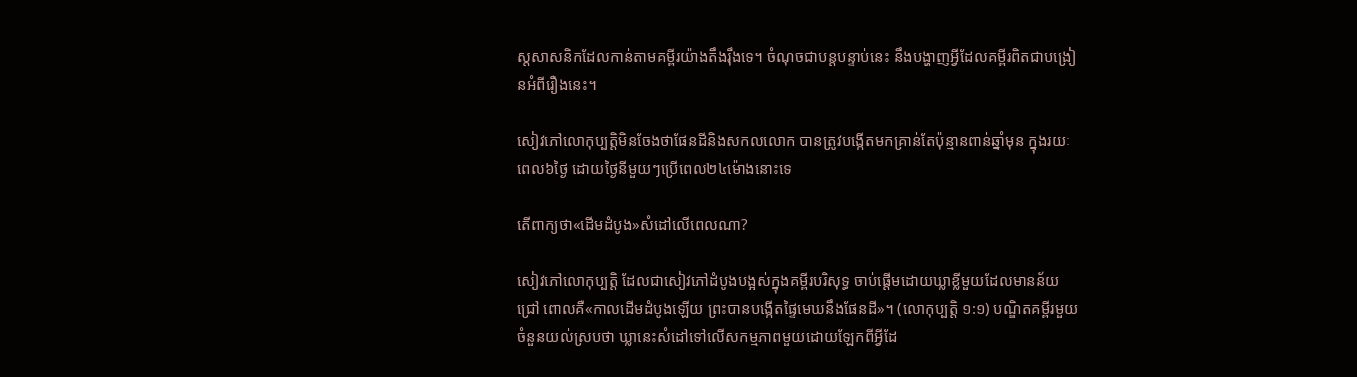ស្តសាសនិកដែលកាន់តាមគម្ពីរយ៉ាងតឹងរ៉ឹងទេ។ ចំណុចជាបន្តបន្ទាប់នេះ នឹងបង្ហាញអ្វីដែលគម្ពីរពិតជាបង្រៀនអំពីរឿងនេះ។

សៀវភៅលោកុប្បត្តិមិនចែងថាផែនដីនិងសកលលោក បានត្រូវបង្កើតមកគ្រាន់តែប៉ុន្មានពាន់ឆ្នាំមុន ក្នុងរយៈពេល៦ថ្ងៃ ដោយថ្ងៃនីមួយៗប្រើពេល២៤ម៉ោងនោះទេ

តើពាក្យថា«ដើមដំបូង»សំដៅលើពេលណា?

សៀវភៅលោកុប្បត្តិ ដែលជាសៀវភៅដំបូងបង្អស់ក្នុងគម្ពីរបរិសុទ្ធ ចាប់ផ្ដើមដោយឃ្លាខ្លីមួយដែលមានន័យជ្រៅ ពោលគឺ«កាលដើមដំបូងឡើយ ព្រះបានបង្កើតផ្ទៃមេឃនឹងផែនដី»។ (លោកុប្បត្តិ ១:១) បណ្ឌិតគម្ពីរមួយចំនួនយល់ស្របថា ឃ្លានេះសំដៅទៅលើសកម្មភាពមួយដោយឡែកពីអ្វីដែ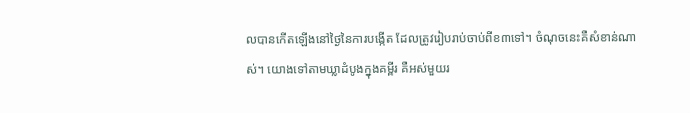លបានកើតឡើងនៅថ្ងៃនៃការបង្កើត ដែលត្រូវរៀបរាប់ចាប់ពីខ៣ទៅ។ ចំណុចនេះគឺសំខាន់ណាស់។ យោងទៅតាមឃ្លាដំបូងក្នុងគម្ពីរ គឺអស់មួយរ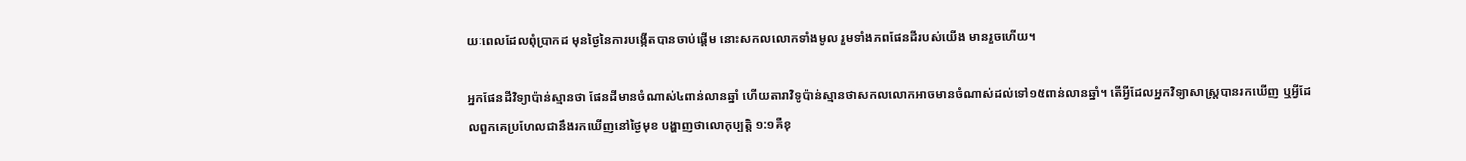យៈពេលដែលពុំប្រាកដ មុនថ្ងៃនៃការបង្កើតបានចាប់ផ្ដើម នោះសកលលោកទាំងមូល រួមទាំងភពផែនដីរបស់យើង មានរួចហើយ។

អ្នកផែនដីវិទ្យាប៉ាន់ស្មានថា ផែនដីមានចំណាស់៤ពាន់លានឆ្នាំ ហើយតារាវិទូប៉ាន់ស្មានថាសកលលោកអាចមានចំណាស់ដល់ទៅ១៥ពាន់លានឆ្នាំ។ តើអ្វីដែលអ្នកវិទ្យាសាស្ត្របានរកឃើញ ឬអ្វីដែលពួកគេប្រហែលជានឹងរកឃើញនៅថ្ងៃមុខ បង្ហាញថាលោកុប្បត្តិ ១:១គឺខុ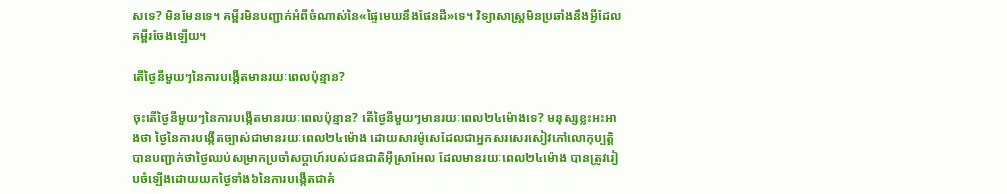សទេ? មិនមែនទេ។ គម្ពីរមិនបញ្ជាក់អំពីចំណាស់នៃ«ផ្ទៃមេឃនឹងផែនដី»ទេ។ វិទ្យាសាស្ត្រមិនប្រឆាំងនឹងអ្វីដែលគម្ពីរចែងឡើយ។

តើថ្ងៃនីមួយៗនៃការបង្កើតមានរយៈពេលប៉ុន្មាន?

ចុះតើថ្ងៃនីមួយៗនៃការបង្កើតមានរយៈពេលប៉ុន្មាន? តើថ្ងៃនីមួយៗមានរយៈពេល២៤ម៉ោងទេ? មនុស្សខ្លះអះអាងថា ថ្ងៃនៃការបង្កើតច្បាស់ជាមានរយៈពេល២៤ម៉ោង ដោយសារម៉ូសេដែលជាអ្នកសរសេរសៀវភៅលោកុប្បត្តិ បានបញ្ជាក់ថាថ្ងៃឈប់សម្រាកប្រចាំសប្ដាហ៍របស់ជនជាតិអ៊ីស្រាអែល ដែលមានរយៈពេល២៤ម៉ោង បានត្រូវរៀបចំឡើងដោយយកថ្ងៃទាំង៦នៃការបង្កើតជាគំ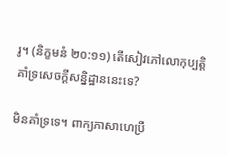រូ។ (និក្ខមនំ ២០:១១) តើសៀវភៅលោកុប្បត្តិគាំទ្រសេចក្ដីសន្និដ្ឋាននេះទេ?

មិនគាំទ្រទេ។ ពាក្យភាសាហេប្រឺ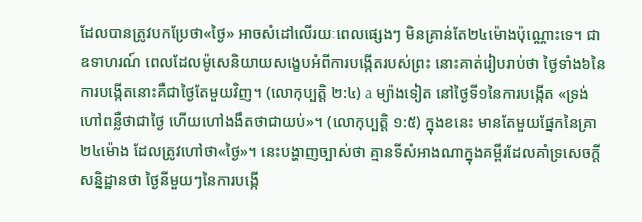ដែលបានត្រូវបកប្រែថា«ថ្ងៃ» អាចសំដៅលើរយៈពេលផ្សេងៗ មិនគ្រាន់តែ២៤ម៉ោងប៉ុណ្ណោះទេ។ ជាឧទាហរណ៍ ពេលដែលម៉ូសេនិយាយសង្ខេបអំពីការបង្កើតរបស់ព្រះ នោះគាត់រៀបរាប់ថា ថ្ងៃទាំង៦នៃការបង្កើតនោះគឺជាថ្ងៃតែមួយវិញ។ (លោកុប្បត្តិ ២:៤) a ម្យ៉ាងទៀត នៅថ្ងៃទី១នៃការបង្កើត «ទ្រង់ហៅពន្លឺថាជាថ្ងៃ ហើយហៅងងឹតថាជាយប់»។ (លោកុប្បត្តិ ១:៥) ក្នុងខនេះ មានតែមួយផ្នែកនៃគ្រា២៤ម៉ោង ដែលត្រូវហៅថា«ថ្ងៃ»។ នេះបង្ហាញច្បាស់ថា គ្មានទីសំអាងណាក្នុងគម្ពីរដែលគាំទ្រសេចក្ដីសន្និដ្ឋានថា ថ្ងៃនីមួយៗនៃការបង្កើ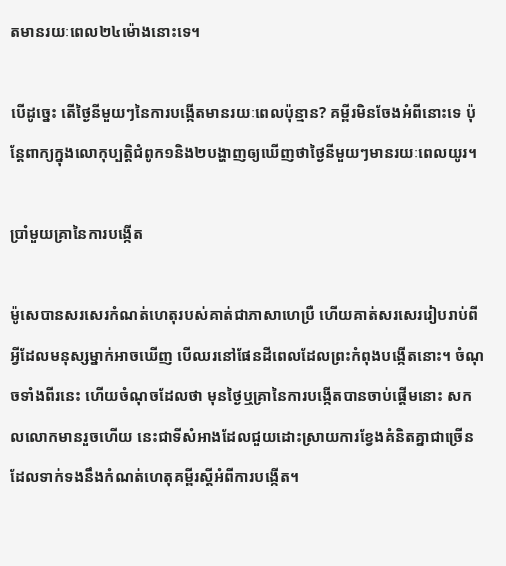តមានរយៈពេល២៤ម៉ោងនោះទេ។

បើដូច្នេះ តើថ្ងៃនីមួយៗនៃការបង្កើតមានរយៈពេលប៉ុន្មាន? គម្ពីរមិនចែងអំពីនោះទេ ប៉ុន្តែពាក្យក្នុងលោកុប្បត្តិជំពូក១និង២បង្ហាញឲ្យឃើញថាថ្ងៃនីមួយៗមានរយៈពេលយូរ។

ប្រាំមួយគ្រានៃការបង្កើត

ម៉ូសេបានសរសេរកំណត់ហេតុរបស់គាត់ជាភាសាហេប្រឺ ហើយគាត់សរសេររៀបរាប់ពីអ្វីដែលមនុស្សម្នាក់អាចឃើញ បើឈរនៅផែនដីពេលដែលព្រះកំពុងបង្កើតនោះ។ ចំណុចទាំងពីរនេះ ហើយចំណុចដែលថា មុនថ្ងៃឬគ្រានៃការបង្កើតបានចាប់ផ្ដើមនោះ សកលលោកមានរួចហើយ នេះជាទីសំអាងដែលជួយដោះស្រាយការខ្វែងគំនិតគ្នាជាច្រើនដែលទាក់ទងនឹងកំណត់ហេតុគម្ពីរស្តីអំពីការបង្កើត។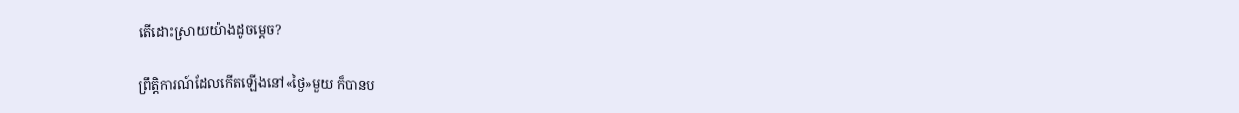តើដោះស្រាយយ៉ាងដូចម្ដេច?

ព្រឹត្ដិការណ៍ដែលកើតឡើងនៅ«ថ្ងៃ»មួយ ក៏បានប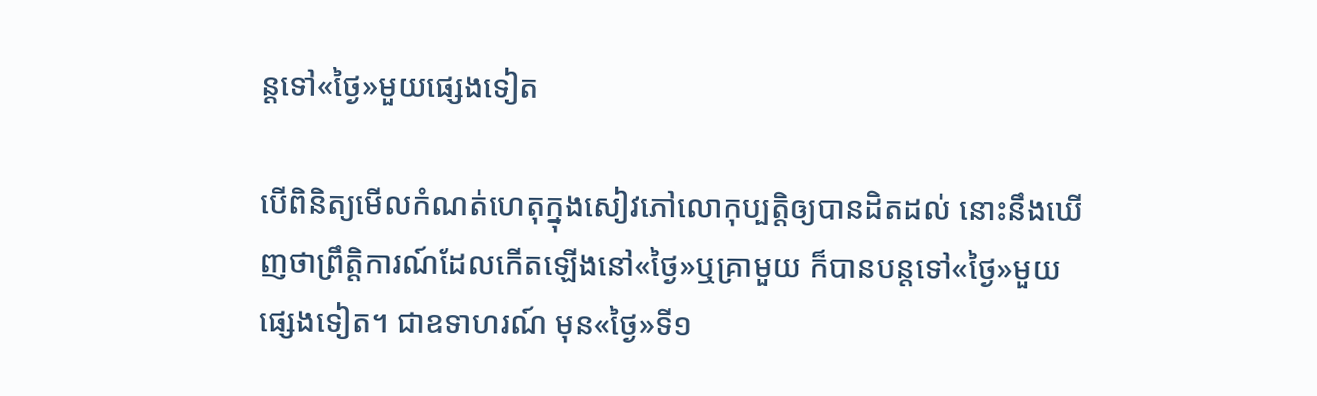ន្តទៅ«ថ្ងៃ»មួយផ្សេងទៀត

បើពិនិត្យមើលកំណត់ហេតុក្នុងសៀវភៅលោកុប្បត្តិឲ្យបានដិតដល់ នោះនឹងឃើញថាព្រឹត្ដិការណ៍ដែលកើតឡើងនៅ«ថ្ងៃ»ឬគ្រាមួយ ក៏បានបន្តទៅ«ថ្ងៃ»មួយផ្សេងទៀត។ ជាឧទាហរណ៍ មុន«ថ្ងៃ»ទី១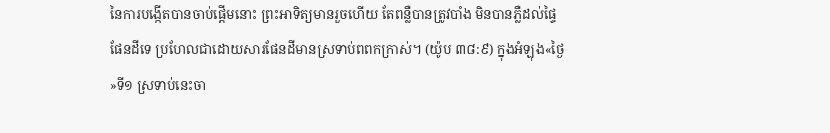នៃការបង្កើតបានចាប់ផ្ដើមនោះ ព្រះអាទិត្យមានរួចហើយ តែពន្លឺបានត្រូវបាំង មិនបានភ្លឺដល់ផ្ទៃផែនដីទេ ប្រហែលជាដោយសារផែនដីមានស្រទាប់ពពកក្រាស់។ (យ៉ូប ៣៨:៩) ក្នុងអំឡុង«ថ្ងៃ»ទី១ ស្រទាប់នេះចា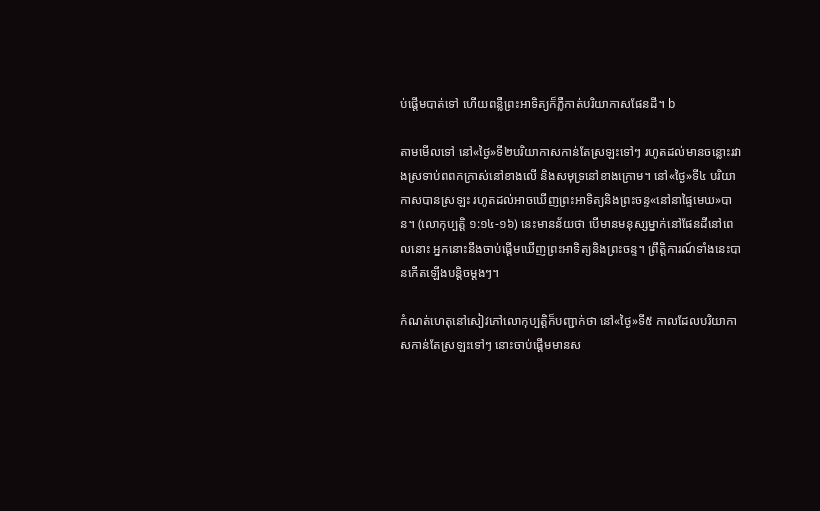ប់ផ្ដើមបាត់ទៅ ហើយពន្លឺព្រះអាទិត្យក៏ភ្លឺកាត់បរិយាកាសផែនដី។ b

តាមមើលទៅ នៅ«ថ្ងៃ»ទី២បរិយាកាសកាន់តែស្រឡះទៅៗ រហូតដល់មានចន្លោះរវាងស្រទាប់ពពកក្រាស់នៅខាងលើ និងសមុទ្រនៅខាងក្រោម។ នៅ«ថ្ងៃ»ទី៤ បរិយាកាសបានស្រឡះ រហូតដល់អាចឃើញព្រះអាទិត្យនិងព្រះចន្ទ«នៅនាផ្ទៃមេឃ»បាន។ (លោកុប្បត្តិ ១:១៤-១៦) នេះមានន័យថា បើមានមនុស្សម្នាក់នៅផែនដីនៅពេលនោះ អ្នកនោះនឹងចាប់ផ្ដើមឃើញព្រះអាទិត្យនិងព្រះចន្ទ។ ព្រឹត្ដិការណ៍ទាំងនេះបានកើតឡើងបន្ដិចម្ដងៗ។

កំណត់ហេតុនៅសៀវភៅលោកុប្បត្តិក៏បញ្ជាក់ថា នៅ«ថ្ងៃ»ទី៥ កាលដែលបរិយាកាសកាន់តែស្រឡះទៅៗ នោះចាប់ផ្ដើមមានស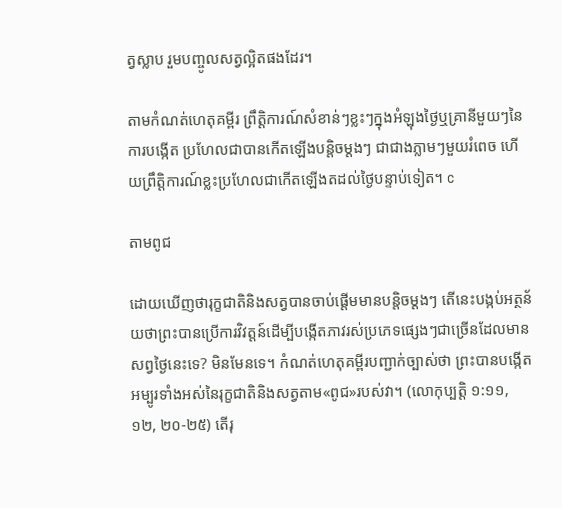ត្វស្លាប រួមបញ្ចូលសត្វល្អិតផងដែរ។

តាមកំណត់ហេតុគម្ពីរ ព្រឹត្ដិការណ៍សំខាន់ៗខ្លះៗក្នុងអំឡុងថ្ងៃឬគ្រានីមួយៗនៃការបង្កើត ប្រហែលជាបានកើតឡើងបន្ដិចម្ដងៗ ជាជាងភ្លាមៗមួយរំពេច ហើយព្រឹត្ដិការណ៍ខ្លះប្រហែលជាកើតឡើងតដល់ថ្ងៃបន្ទាប់ទៀត។ c

តាមពូជ

ដោយឃើញថារុក្ខជាតិនិងសត្វបានចាប់ផ្ដើមមានបន្ដិចម្ដងៗ តើនេះបង្កប់អត្ថន័យថាព្រះបានប្រើការវិវត្តន៍ដើម្បីបង្កើតភាវរស់ប្រភេទផ្សេងៗជាច្រើនដែលមានសព្វថ្ងៃនេះទេ? មិនមែនទេ។ កំណត់ហេតុគម្ពីរបញ្ជាក់ច្បាស់ថា ព្រះបានបង្កើតអម្បូរទាំងអស់នៃរុក្ខជាតិនិងសត្វតាម«ពូជ»របស់វា។ (លោកុប្បត្តិ ១:១១, ១២, ២០-២៥) តើរុ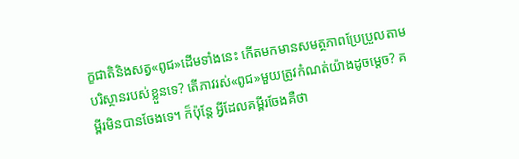ក្ខជាតិនិងសត្វ«ពូជ»ដើមទាំងនេះ កើតមកមានសមត្ថភាពប្រែប្រួលតាមបរិស្ថានរបស់ខ្លួនទេ? តើភាវរស់«ពូជ»មួយត្រូវកំណត់យ៉ាងដូចម្ដេច? គម្ពីរមិនបានចែងទេ។ ក៏ប៉ុន្តែ អ្វីដែលគម្ពីរចែងគឺថា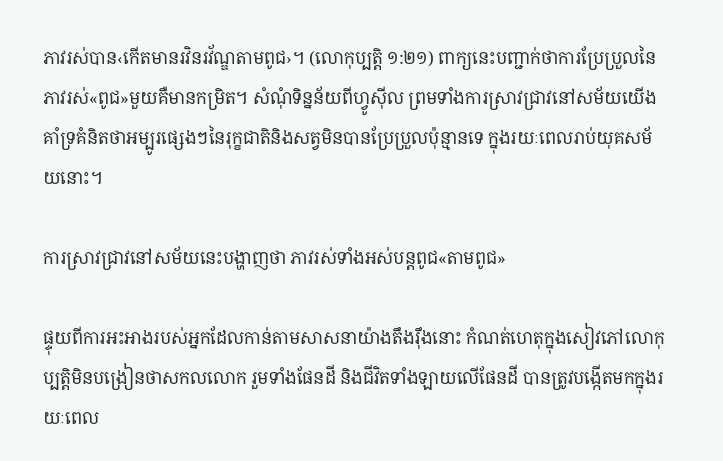ភាវរស់បាន‹កើតមានរវិនរវ័ណ្ឌតាមពូជ›។ (លោកុប្បត្តិ ១:២១) ពាក្យនេះបញ្ជាក់ថាការប្រែប្រួលនៃភាវរស់«ពូជ»មួយគឺមានកម្រិត។ សំណុំទិន្នន័យពីហ្វូស៊ីល ព្រមទាំងការស្រាវជ្រាវនៅសម័យយើង គាំទ្រគំនិតថាអម្បូរផ្សេងៗនៃរុក្ខជាតិនិងសត្វមិនបានប្រែប្រួលប៉ុន្មានទេ ក្នុងរយៈពេលរាប់យុគសម័យនោះ។

ការស្រាវជ្រាវនៅសម័យនេះបង្ហាញថា ភាវរស់ទាំងអស់បន្តពូជ«តាមពូជ»

ផ្ទុយពីការអះអាងរបស់អ្នកដែលកាន់តាមសាសនាយ៉ាងតឹងរ៉ឹងនោះ កំណត់ហេតុក្នុងសៀវភៅលោកុប្បត្តិមិនបង្រៀនថាសកលលោក រួមទាំងផែនដី និងជីវិតទាំងឡាយលើផែនដី បានត្រូវបង្កើតមកក្នុងរយៈពេល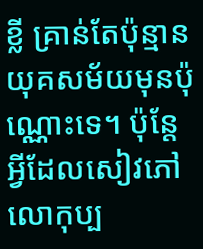ខ្លី គ្រាន់តែប៉ុន្មានយុគសម័យមុនប៉ុណ្ណោះទេ។ ប៉ុន្តែអ្វីដែលសៀវភៅលោកុប្ប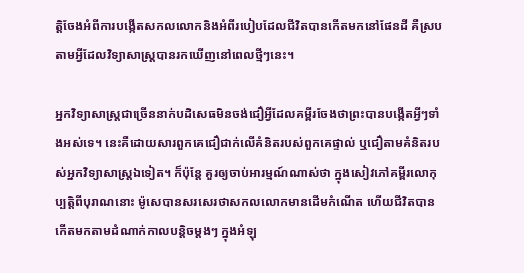ត្តិចែងអំពីការបង្កើតសកលលោកនិងអំពីរបៀបដែលជីវិតបានកើតមកនៅផែនដី គឺស្របតាមអ្វីដែលវិទ្យាសាស្ត្របានរកឃើញនៅពេលថ្មីៗនេះ។

អ្នកវិទ្យាសាស្ត្រជាច្រើននាក់បដិសេធមិនចង់ជឿអ្វីដែលគម្ពីរចែងថាព្រះបានបង្កើតអ្វីៗទាំងអស់ទេ។ នេះគឺដោយសារពួកគេជឿជាក់លើគំនិតរបស់ពួកគេផ្ទាល់ ឬជឿតាមគំនិតរបស់អ្នកវិទ្យាសាស្ត្រឯទៀត។ ក៏ប៉ុន្តែ គួរឲ្យចាប់អារម្មណ៍ណាស់ថា ក្នុងសៀវភៅគម្ពីរលោកុប្បត្តិពីបុរាណនោះ ម៉ូសេបានសរសេរថាសកលលោកមានដើមកំណើត ហើយជីវិតបានកើតមកតាមដំណាក់កាលបន្ដិចម្ដងៗ ក្នុងអំឡុ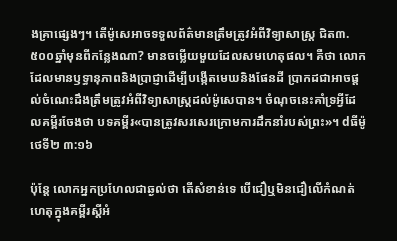ងគ្រាផ្សេងៗ។ តើម៉ូសេអាចទទួលព័ត៌មានត្រឹមត្រូវអំពីវិទ្យាសាស្ត្រ ជិត៣.៥០០ឆ្នាំមុនពីកន្លែងណា? មានចម្លើយមួយដែលសមហេតុផល។ គឺថា លោកដែលមានឫទ្ធានុភាពនិងប្រាជ្ញាដើម្បីបង្កើតមេឃនិងផែនដី ប្រាកដជាអាចផ្ដល់ចំណេះដឹងត្រឹមត្រូវអំពីវិទ្យាសាស្ត្រដល់ម៉ូសេបាន។ ចំណុចនេះគាំទ្រអ្វីដែលគម្ពីរចែងថា បទគម្ពីរ«បានត្រូវសរសេរក្រោមការដឹកនាំរបស់ព្រះ»។ dធីម៉ូថេទី២ ៣:១៦

ប៉ុន្តែ លោកអ្នកប្រហែលជាឆ្ងល់ថា តើសំខាន់ទេ បើជឿឬមិនជឿលើកំណត់ហេតុក្នុងគម្ពីរស្តីអំ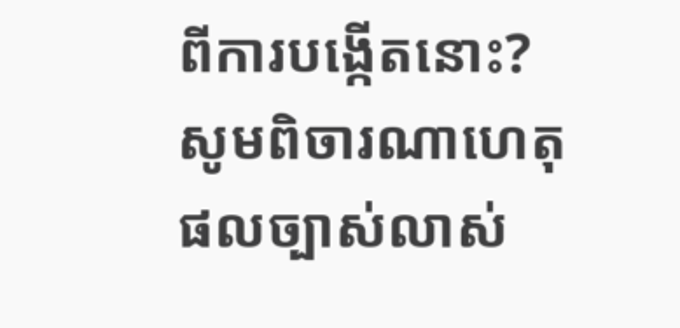ពីការបង្កើតនោះ? សូមពិចារណាហេតុផលច្បាស់លាស់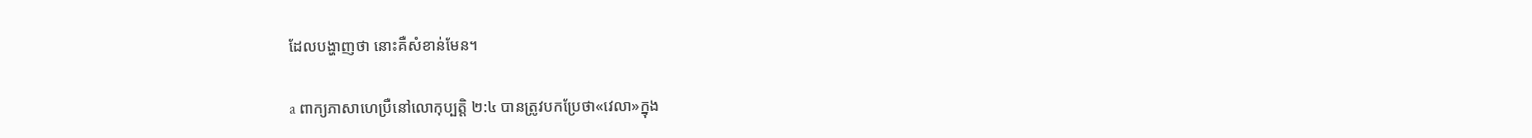ដែលបង្ហាញថា នោះគឺសំខាន់មែន។

a ពាក្យភាសាហេប្រឺនៅលោកុប្បត្តិ ២:៤ បានត្រូវបកប្រែថា«វេលា»ក្នុង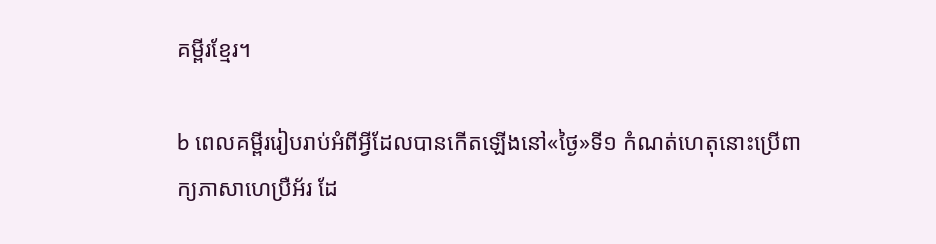គម្ពីរខ្មែរ។

b ពេលគម្ពីររៀបរាប់អំពីអ្វីដែលបានកើតឡើងនៅ«ថ្ងៃ»ទី១ កំណត់ហេតុនោះប្រើពាក្យភាសាហេប្រឺអ័រ ដែ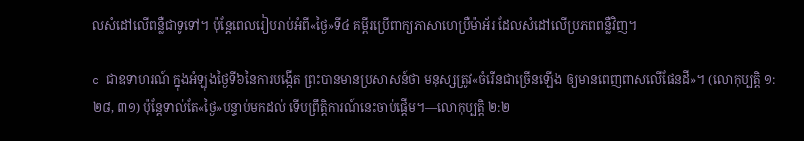លសំដៅលើពន្លឺជាទូទៅ។ ប៉ុន្តែពេលរៀបរាប់អំពី«ថ្ងៃ»ទី៤ គម្ពីរប្រើពាក្យភាសាហេប្រឺម៉ាអ័រ ដែលសំដៅលើប្រភពពន្លឺវិញ។

c ជាឧទាហរណ៍ ក្នុងអំឡុងថ្ងៃទី៦នៃការបង្កើត ព្រះបានមានប្រសាសន៍ថា មនុស្សត្រូវ«ចំរើនជាច្រើនឡើង ឲ្យមានពេញពាសលើផែនដី»។ (លោកុប្បត្តិ ១:២៨, ៣១) ប៉ុន្តែទាល់តែ«ថ្ងៃ»បន្ទាប់មកដល់ ទើបព្រឹត្ដិការណ៍នេះចាប់ផ្ដើម។—លោកុប្បត្តិ ២:២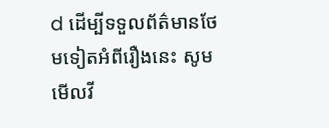d ដើម្បីទទួលព័ត៌មានថែមទៀតអំពីរឿងនេះ សូមមើលវី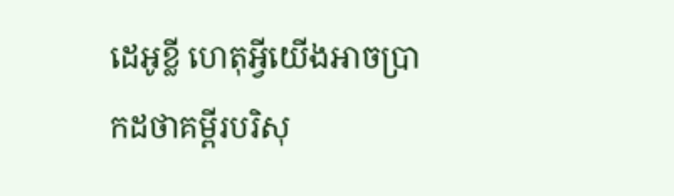ដេអូខ្លី ហេតុអ្វីយើងអាចប្រាកដថាគម្ពីរបរិសុ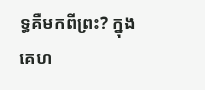ទ្ធគឺមកពីព្រះ? ក្នុងគេហ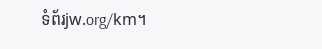ទំព័រjw.org/km។